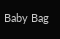Baby Bag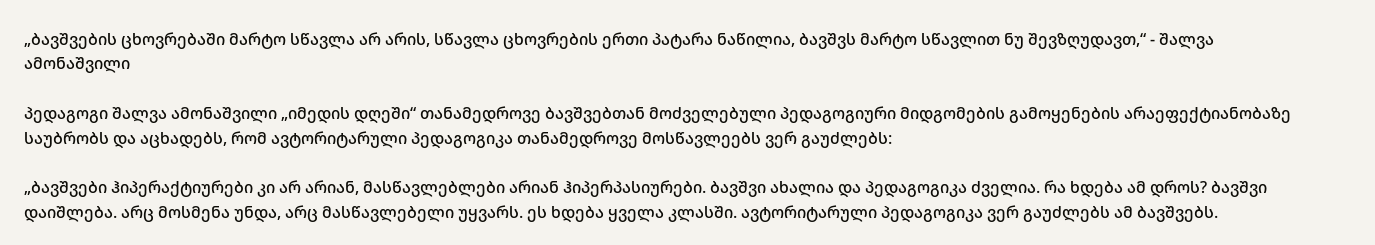„ბავშვების ცხოვრებაში მარტო სწავლა არ არის, სწავლა ცხოვრების ერთი პატარა ნაწილია, ბავშვს მარტო სწავლით ნუ შევზღუდავთ,“ - შალვა ამონაშვილი

პედაგოგი შალვა ამონაშვილი „იმედის დღეში“ თანამედროვე ბავშვებთან მოძველებული პედაგოგიური მიდგომების გამოყენების არაეფექტიანობაზე საუბრობს და აცხადებს, რომ ავტორიტარული პედაგოგიკა თანამედროვე მოსწავლეებს ვერ გაუძლებს:

„ბავშვები ჰიპერაქტიურები კი არ არიან, მასწავლებლები არიან ჰიპერპასიურები. ბავშვი ახალია და პედაგოგიკა ძველია. რა ხდება ამ დროს? ბავშვი დაიშლება. არც მოსმენა უნდა, არც მასწავლებელი უყვარს. ეს ხდება ყველა კლასში. ავტორიტარული პედაგოგიკა ვერ გაუძლებს ამ ბავშვებს.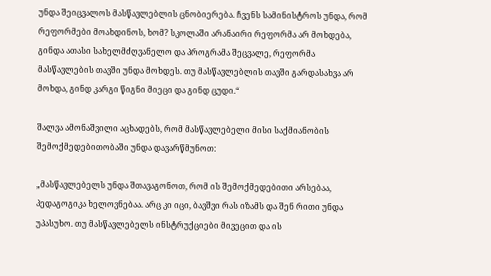უნდა შეიცვალოს მასწავლებლის ცნობიერება. ჩვენს სამინისტროს უნდა, რომ რეფორმები მოახდინოს, ხომ? სკოლაში არანაირი რეფორმა არ მოხდება, გინდა ათასი სახელმძღვანელო და პროგრამა შეცვალე, რეფორმა მასწავლების თავში უნდა მოხდეს. თუ მასწავლებლის თავში გარდასახვა არ მოხდა, გინდ კარგი წიგნი მიეცი და გინდ ცუდი.“

შალვა ამონაშვილი აცხადებს, რომ მასწავლებელი მისი საქმიანობის შემოქმედებითობაში უნდა დავარწმუნოთ:

„მასწავლებელს უნდა შთავაგონოთ, რომ ის შემოქმედებითი არსებაა, პედაგოგიკა ხელოვნებაა. არც კი იცი, ბავშვი რას იზამს და შენ რითი უნდა უპასუხო. თუ მასწავლებელს ინსტრუქციები მივეცით და ის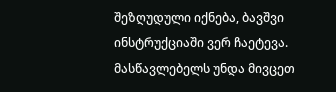შეზღუდული იქნება, ბავშვი ინსტრუქციაში ვერ ჩაეტევა. მასწავლებელს უნდა მივცეთ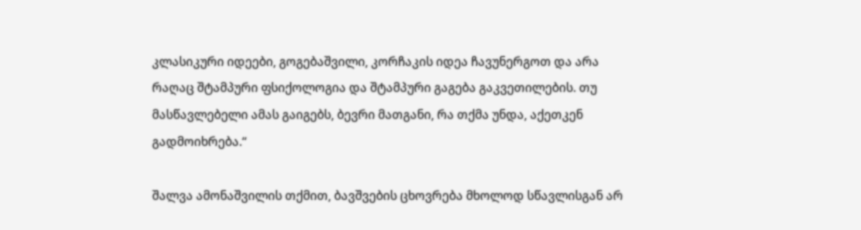კლასიკური იდეები, გოგებაშვილი, კორჩაკის იდეა ჩავუნერგოთ და არა რაღაც შტამპური ფსიქოლოგია და შტამპური გაგება გაკვეთილების. თუ მასწავლებელი ამას გაიგებს, ბევრი მათგანი, რა თქმა უნდა, აქეთკენ გადმოიხრება.“

შალვა ამონაშვილის თქმით, ბავშვების ცხოვრება მხოლოდ სწავლისგან არ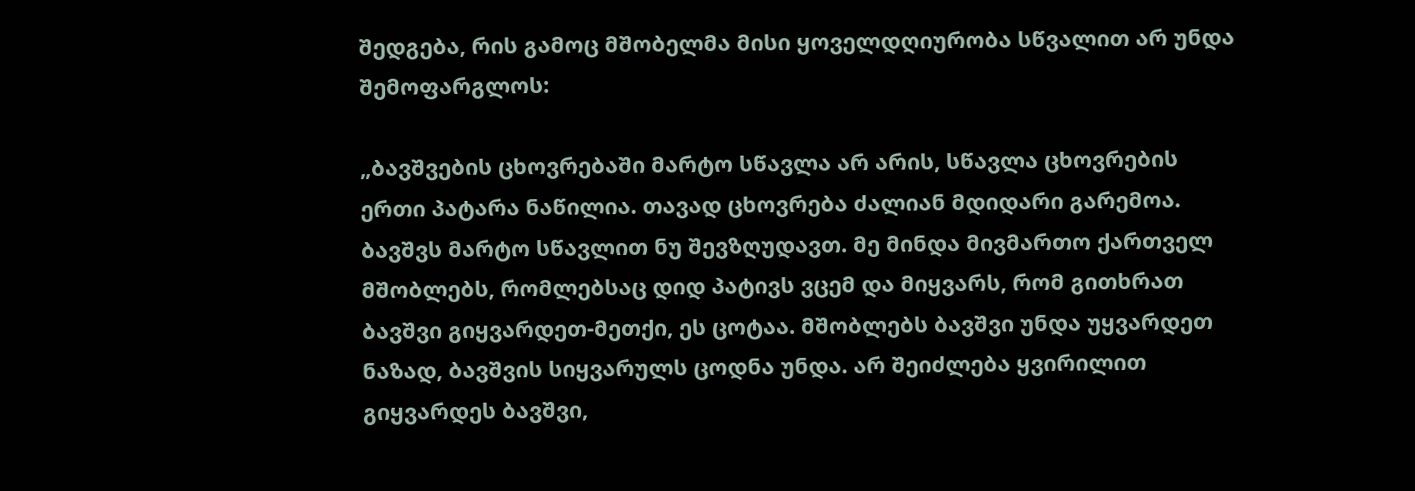შედგება, რის გამოც მშობელმა მისი ყოველდღიურობა სწვალით არ უნდა შემოფარგლოს:

„ბავშვების ცხოვრებაში მარტო სწავლა არ არის, სწავლა ცხოვრების ერთი პატარა ნაწილია. თავად ცხოვრება ძალიან მდიდარი გარემოა. ბავშვს მარტო სწავლით ნუ შევზღუდავთ. მე მინდა მივმართო ქართველ მშობლებს, რომლებსაც დიდ პატივს ვცემ და მიყვარს, რომ გითხრათ ბავშვი გიყვარდეთ-მეთქი, ეს ცოტაა. მშობლებს ბავშვი უნდა უყვარდეთ ნაზად, ბავშვის სიყვარულს ცოდნა უნდა. არ შეიძლება ყვირილით გიყვარდეს ბავშვი,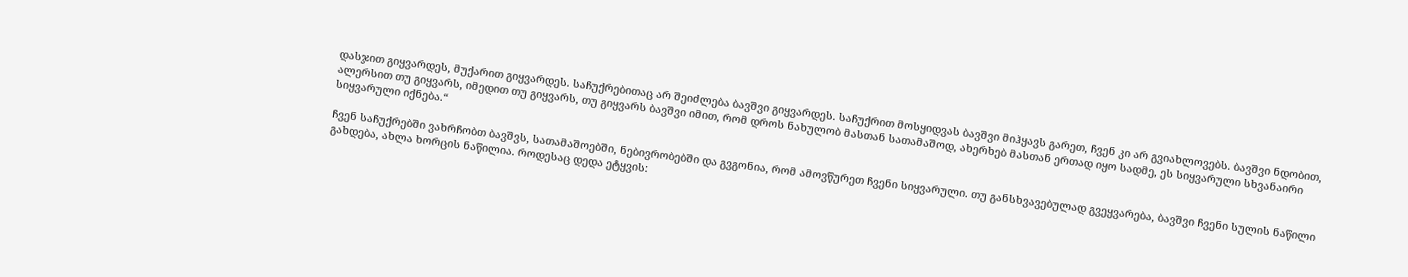დასჯით გიყვარდეს, მუქარით გიყვარდეს. საჩუქრებითაც არ შეიძლება ბავშვი გიყვარდეს. საჩუქრით მოსყიდვას ბავშვი მიჰყავს გარეთ, ჩვენ კი არ გვიახლოვებს. ბავშვი ნდობით, ალერსით თუ გიყვარს, იმედით თუ გიყვარს, თუ გიყვარს ბავშვი იმით, რომ დროს ნახულობ მასთან სათამაშოდ, ახერხებ მასთან ერთად იყო სადმე, ეს სიყვარული სხვანაირი სიყვარული იქნება.“

ჩვენ საჩუქრებში ვახრჩობთ ბავშვს, სათამაშოებში, ნებივრობებში და გვგონია, რომ ამოვწურეთ ჩვენი სიყვარული. თუ განსხვავებულად გვეყვარება, ბავშვი ჩვენი სულის ნაწილი გახდება, ახლა ხორცის ნაწილია. როდესაც დედა ეტყვის: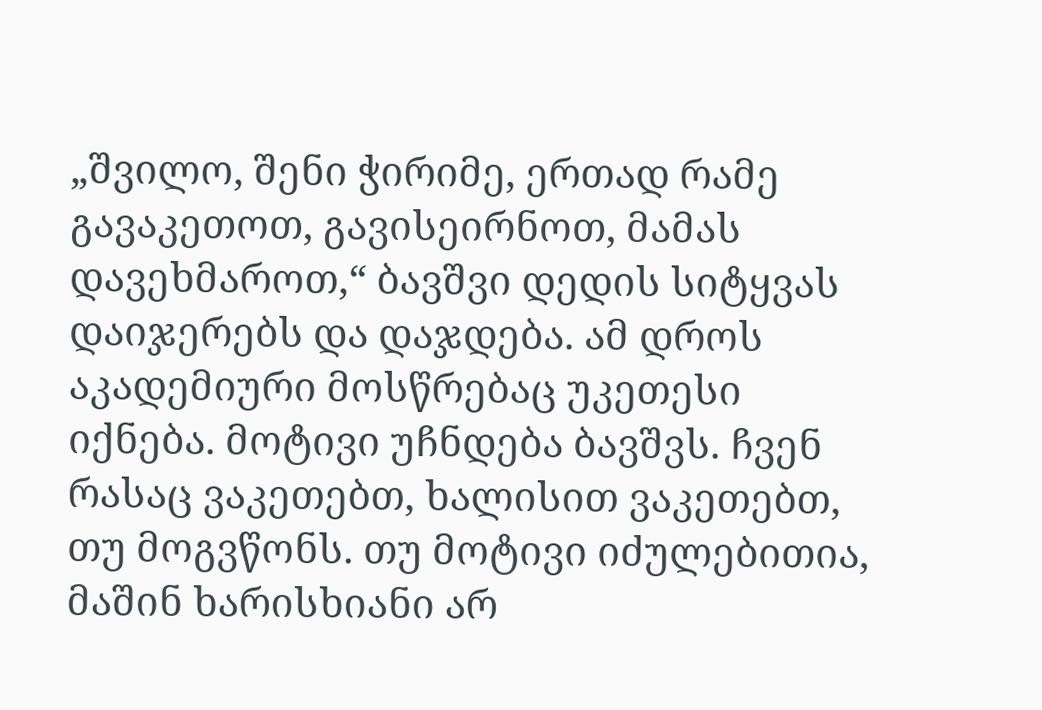„შვილო, შენი ჭირიმე, ერთად რამე გავაკეთოთ, გავისეირნოთ, მამას დავეხმაროთ,“ ბავშვი დედის სიტყვას დაიჯერებს და დაჯდება. ამ დროს აკადემიური მოსწრებაც უკეთესი იქნება. მოტივი უჩნდება ბავშვს. ჩვენ რასაც ვაკეთებთ, ხალისით ვაკეთებთ, თუ მოგვწონს. თუ მოტივი იძულებითია, მაშინ ხარისხიანი არ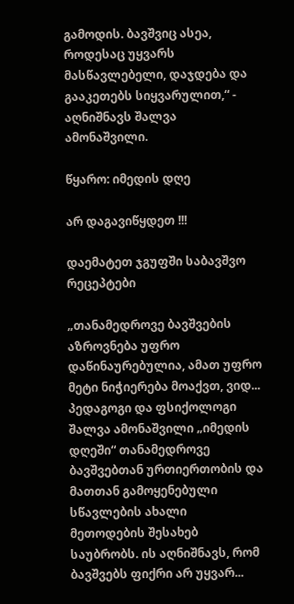გამოდის. ბავშვიც ასეა, როდესაც უყვარს მასწავლებელი, დაჯდება და გააკეთებს სიყვარულით,“ - აღნიშნავს შალვა ამონაშვილი.

წყარო: იმედის დღე

არ დაგავიწყდეთ !!!

დაემატეთ ჯგუფში საბავშვო რეცეპტები

„თანამედროვე ბავშვების აზროვნება უფრო დაწინაურებულია, ამათ უფრო მეტი ნიჭიერება მოაქვთ, ვიდ...
პედაგოგი და ფსიქოლოგი შალვა ამონაშვილი „იმედის დღეში“ თანამედროვე ბავშვებთან ურთიერთობის და მათთან გამოყენებული სწავლების ახალი მეთოდების შესახებ საუბრობს. ის აღნიშნავს, რომ ბავშვებს ფიქრი არ უყვარ...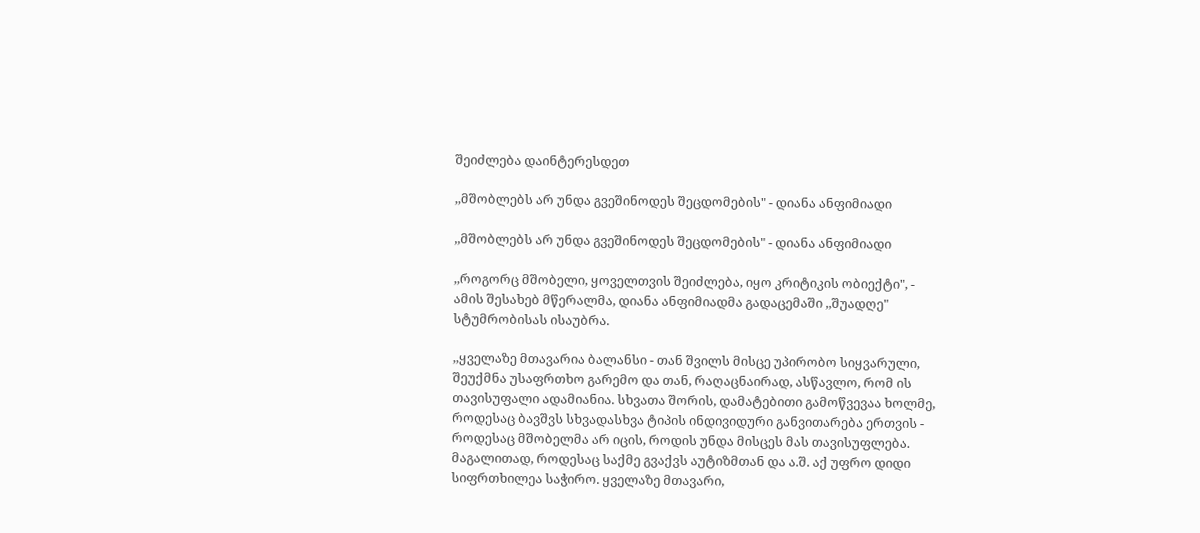შეიძლება დაინტერესდეთ

,,მშობლებს არ უნდა გვეშინოდეს შეცდომების" - დიანა ანფიმიადი

,,მშობლებს არ უნდა გვეშინოდეს შეცდომების" - დიანა ანფიმიადი

,,როგორც მშობელი, ყოველთვის შეიძლება, იყო კრიტიკის ობიექტი", - ამის შესახებ მწერალმა, დიანა ანფიმიადმა გადაცემაში ,,შუადღე" სტუმრობისას ისაუბრა.

,,ყველაზე მთავარია ბალანსი - თან შვილს მისცე უპირობო სიყვარული, შეუქმნა უსაფრთხო გარემო და თან, რაღაცნაირად, ასწავლო, რომ ის თავისუფალი ადამიანია. სხვათა შორის, დამატებითი გამოწვევაა ხოლმე, როდესაც ბავშვს სხვადასხვა ტიპის ინდივიდური განვითარება ერთვის - როდესაც მშობელმა არ იცის, როდის უნდა მისცეს მას თავისუფლება. მაგალითად, როდესაც საქმე გვაქვს აუტიზმთან და ა.შ. აქ უფრო დიდი სიფრთხილეა საჭირო. ყველაზე მთავარი,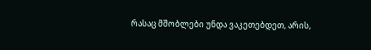რასაც მშობლები უნდა ვაკეთებდეთ, არის,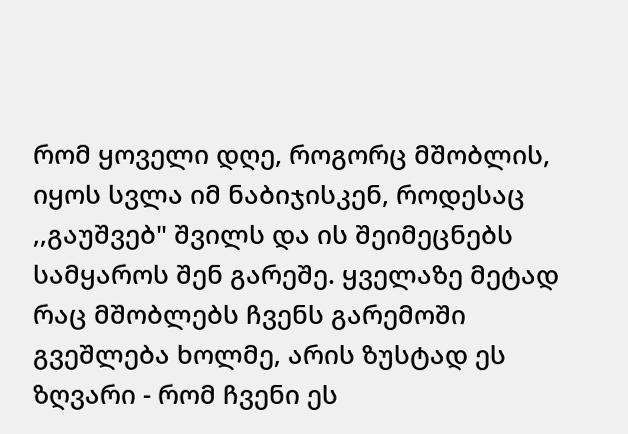რომ ყოველი დღე, როგორც მშობლის, იყოს სვლა იმ ნაბიჯისკენ, როდესაც ,,გაუშვებ" შვილს და ის შეიმეცნებს სამყაროს შენ გარეშე. ყველაზე მეტად რაც მშობლებს ჩვენს გარემოში გვეშლება ხოლმე, არის ზუსტად ეს ზღვარი - რომ ჩვენი ეს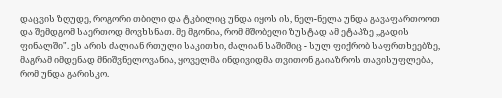დაცვის ზღუდე, როგორი თბილი და ტკბილიც უნდა იყოს ის, ნელ-ნელა უნდა გავაფართოოთ და შემდგომ საერთოდ მოვხსნათ. მე მგონია, რომ მშობელი ზუსტად ამ ეტაპზე ,,გადის ფინალში". ეს არის ძალიან რთული საკითხი, ძალიან საშიშიც - სულ ფიქრობ საფრთხეებზე, მაგრამ იმდენად მნიშვნელოვანია, ყოველმა ინდივიდმა თვითონ გაიაზროს თავისუფლება, რომ უნდა გარისკო.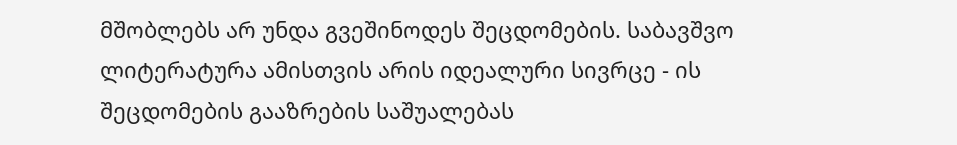მშობლებს არ უნდა გვეშინოდეს შეცდომების. საბავშვო ლიტერატურა ამისთვის არის იდეალური სივრცე - ის შეცდომების გააზრების საშუალებას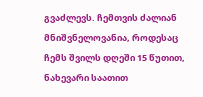გვაძლევს. ჩემთვის ძალიან მნიშვნელოვანია, როდესაც ჩემს შვილს დღეში 15 წუთით, ნახევარი საათით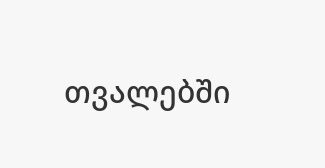თვალებში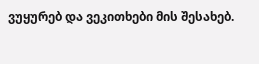ვუყურებ და ვეკითხები მის შესახებ.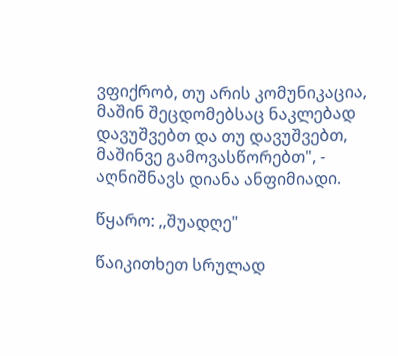ვფიქრობ, თუ არის კომუნიკაცია, მაშინ შეცდომებსაც ნაკლებად დავუშვებთ და თუ დავუშვებთ, მაშინვე გამოვასწორებთ", - აღნიშნავს დიანა ანფიმიადი.

წყარო: ,,შუადღე"

წაიკითხეთ სრულად